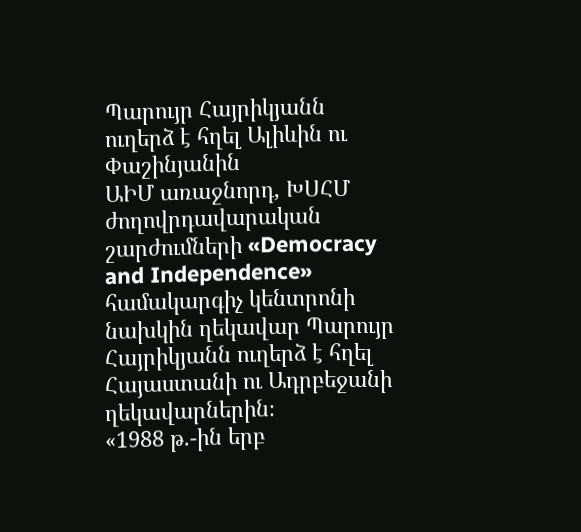Պարույր Հայրիկյանն ուղերձ է հղել Ալիևին ու Փաշինյանին
ԱԻՄ առաջնորդ, ԽՍՀՄ ժողովրդավարական շարժումների «Democracy and Independence» համակարգիչ կենտրոնի նախկին ղեկավար Պարույր Հայրիկյանն ուղերձ է հղել Հայաստանի ու Ադրբեջանի ղեկավարներին։
«1988 թ.-ին երբ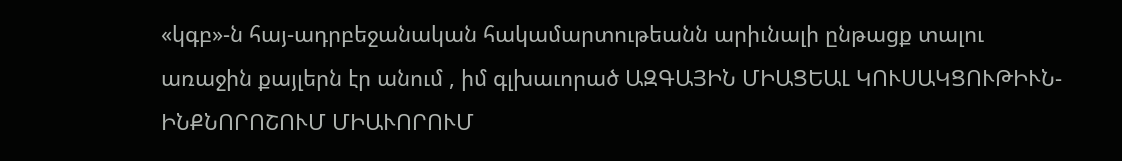«կգբ»-ն հայ-ադրբեջանական հակամարտութեանն արիւնալի ընթացք տալու առաջին քայլերն էր անում , իմ գլխաւորած ԱԶԳԱՅԻՆ ՄԻԱՑԵԱԼ ԿՈՒՍԱԿՑՈՒԹԻՒՆ-ԻՆՔՆՈՐՈՇՈՒՄ ՄԻԱՒՈՐՈՒՄ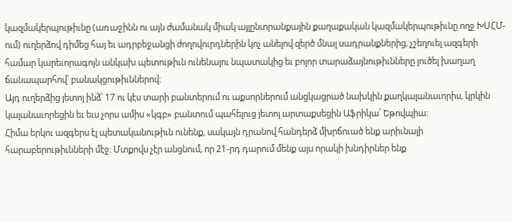կազմակերպութիւնը (առաջինն ու այն ժամանակ միակ այլընտրանքային քաղաքական կազմակերպութիւնը ողջ ԽՍՀՄ-ում) ուղերձով դիմեց հայ եւ ադրբեջանցի ժողովուրդներին կոչ անելով զերծ մնալ սադրանքներից, չշեղուել ազգերի համար կարեւորագոյն անկախ պետութիւն ունենալու նպատակից եւ բոլոր տարաձայնութիւնները լուծել խաղաղ ճանապարհով՝ բանակցութիւններով։
Այդ ուղերձից յետոյ ինձ՝ 17 ու կէս տարի բանտերում ու աքսորներում անցկացրած նախկին քաղկալանաւորիս, կրկին կալանաւորեցին եւ եւս չորս ամիս «կգբ» բանտում պահելուց յետոյ արտաքսեցին Աֆրիկա՝ Եթովպիա։
Հիմա երկու ազգերս էլ պետականութիւն ունենք, սակայն դրանով հանդերձ մխրճուած ենք արիւնալի հարաբերութիւնների մէջ։ Մտքովս չէր անցնում, որ 21-րդ դարում մենք այս որակի խնդիրներ ենք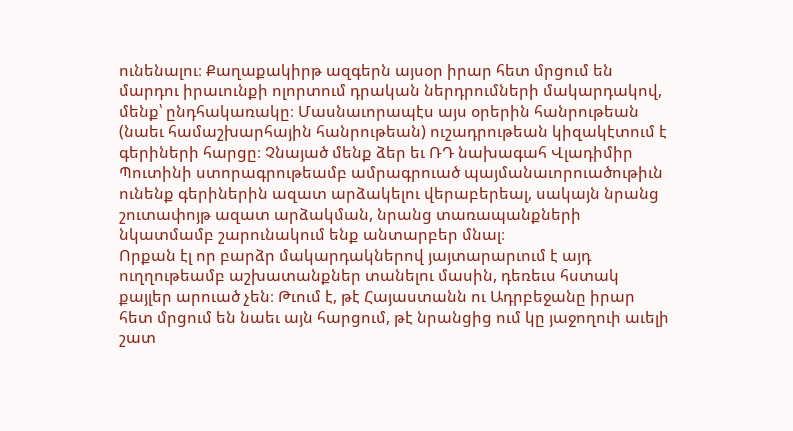ունենալու։ Քաղաքակիրթ ազգերն այսօր իրար հետ մրցում են մարդու իրաւունքի ոլորտում դրական ներդրումների մակարդակով, մենք՝ ընդհակառակը։ Մասնաւորապէս այս օրերին հանրութեան (նաեւ համաշխարհային հանրութեան) ուշադրութեան կիզակէտում է գերիների հարցը։ Չնայած մենք ձեր եւ ՌԴ նախագահ Վլադիմիր Պուտինի ստորագրութեամբ ամրագրուած պայմանաւորուածութիւն ունենք գերիներին ազատ արձակելու վերաբերեալ, սակայն նրանց շուտափոյթ ազատ արձակման, նրանց տառապանքների նկատմամբ շարունակում ենք անտարբեր մնալ։
Որքան էլ որ բարձր մակարդակներով յայտարարւում է այդ ուղղութեամբ աշխատանքներ տանելու մասին, դեռեւս հստակ քայլեր արուած չեն։ Թւում է, թէ Հայաստանն ու Ադրբեջանը իրար հետ մրցում են նաեւ այն հարցում, թէ նրանցից ում կը յաջողուի աւելի շատ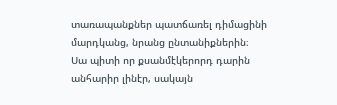տառապանքներ պատճառել դիմացինի մարդկանց, նրանց ընտանիքներին։
Սա պիտի որ քսանմէկերորդ դարին անհարիր լինէր, սակայն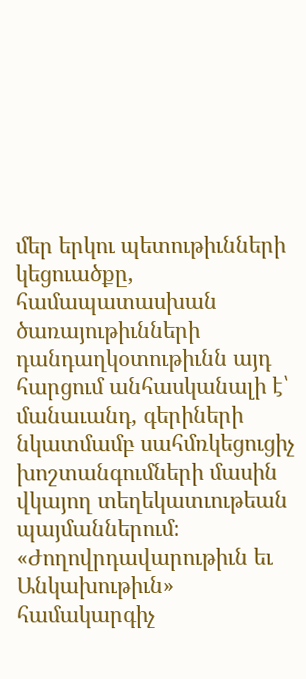մեր երկու պետութիւնների կեցուածքը, համապատասխան ծառայութիւնների դանդաղկօտութիւնն այդ հարցում անհասկանալի է՝ մանաւանդ, գերիների նկատմամբ սահմռկեցուցիչ խոշտանգումների մասին վկայող տեղեկատւութեան պայմաններում։
«Ժողովրդավարութիւն եւ Անկախութիւն» համակարգիչ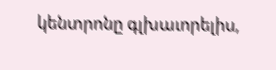կենտրոնը գլխաւորելիս,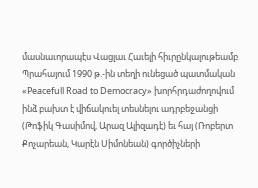մասնաւորապէս Վացլաւ Հաւելի հիւրընկալութեամբ Պրահայում 1990 թ.-ին տեղի ունեցած պատմական «Peacefull Road to Democracy» խորհրդաժողովում ինձ բախտ է վիճակուել տեսնելու ադրբեջանցի (Թոֆիկ Գասիմով, Արազ Ալիզադէ) եւ հայ (Ռոբերտ Քոչարեան, Կարէն Սիմոնեան) գործիչների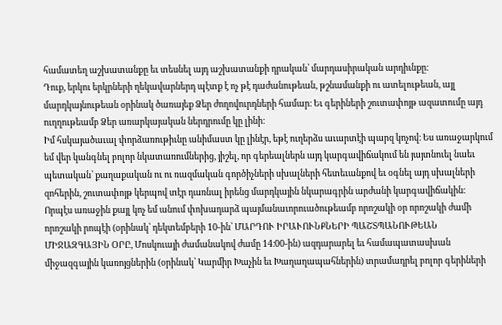համատեղ աշխատանքը եւ տեսնել այդ աշխատանքի դրական՝ մարդասիրական արդիւնքը։
Դուք, երկու երկրների ղեկավարներդ պէտք է ոչ թէ դաժանութեան, թշնամանքի ու ատելութեան, այլ մարդկայնութեան օրինակ ծառայեք Ձեր ժողովուրդների համար։ Եւ գերիների շուտափոյթ ազատումը այդ ուղղութեամբ Ձեր առարկայական ներդրումը կը լինի։
Իմ հսկայածաւալ փորձառութիւնը անիմաստ կը լինէր, եթէ ուղերձս աւարտէի պարզ կոչով։ Ես առաջարկում եմ վեր կանգնել բոլոր նկատառումներից, յիշել, որ գերեալներն այդ կարգավիճակում են յայտնուել նաեւ պետական՝ քաղաքական ու ու ռազմական գործիչների սխալների հետեւանքով եւ օգնել այդ սխալների զոհերին, շուտափոյթ կերպով տէր դառնալ իրենց մարդկային նկարագրին արժանի կարգավիճակին։
Որպէս առաջին քայլ կոչ եմ անում փոխադարձ պայմանաւորուածութեամբ որոշակի օր որոշակի ժամի որոշակի րոպէի (օրինակ՝ դեկտեմբերի 10-ին՝ ՄԱՐԴՈՒ ԻՐԱՒՈՒՆՔՆԵՐԻ ՊԱՇՏՊԱՆՈՒԹԵԱՆ ՄԻՋԱԶԳԱՅԻՆ ՕՐԸ, Մոսկուայի ժամանակով ժամը 14։00-ին) ազդարարել եւ համապատասխան միջազգային կառոյցներին (օրինակ՝ Կարմիր Խաչին եւ Խաղաղապահներին) տրամադրել բոլոր գերիների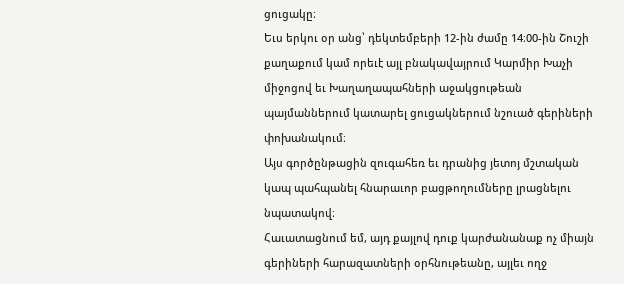ցուցակը։
Եւս երկու օր անց՝ դեկտեմբերի 12-ին ժամը 14։00-ին Շուշի քաղաքում կամ որեւէ այլ բնակավայրում Կարմիր Խաչի միջոցով եւ Խաղաղապահների աջակցութեան պայմաններում կատարել ցուցակներում նշուած գերիների փոխանակում։
Այս գործընթացին զուգահեռ եւ դրանից յետոյ մշտական կապ պահպանել հնարաւոր բացթողումները լրացնելու նպատակով։
Հաւատացնում եմ, այդ քայլով դուք կարժանանաք ոչ միայն գերիների հարազատների օրհնութեանը, այլեւ ողջ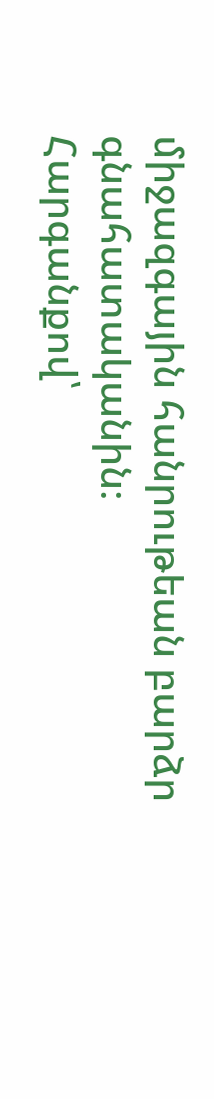միջազգային հանրութեան բարձր գնահատականին։
Հարգանքով՝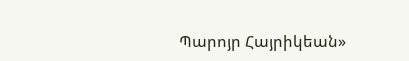Պարոյր Հայրիկեան»